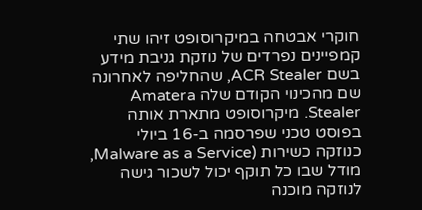חוקרי אבטחה במיקרוסופט זיהו שתי קמפיינים נפרדים של נוזקת גניבת מידע בשם ACR Stealer, שהחליפה לאחרונה שם מהכינוי הקודם שלה Amatera Stealer. מיקרוסופט מתארת אותה בפוסט טכני שפרסמה ב-16 ביולי כנוזקה כשירות (Malware as a Service, מודל שבו כל תוקף יכול לשכור גישה לנוזקה מוכנה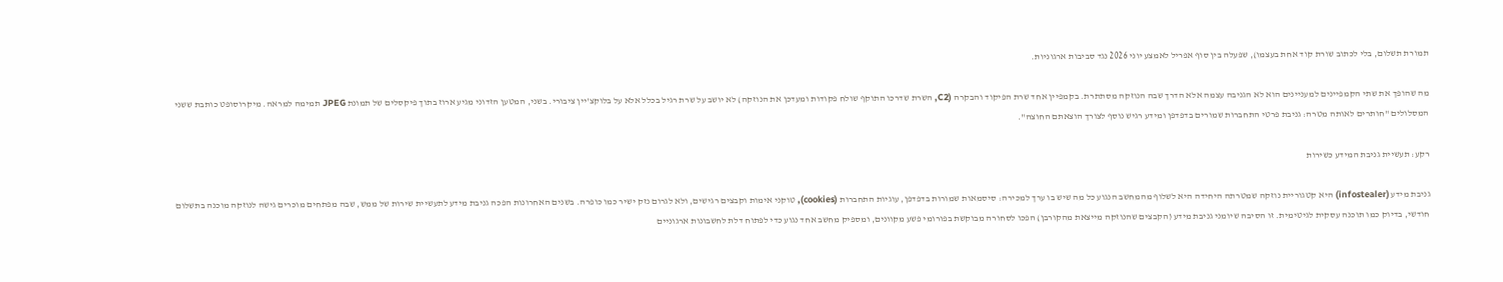תמורת תשלום, בלי לכתוב שורת קוד אחת בעצמו), שפעלה בין סוף אפריל לאמצע יוני 2026 נגד סביבות ארגוניות.

מה שהופך את שתי הקמפיינים למעניינים הוא לא הגניבה עצמה אלא הדרך שבה הנוזקה מסתתרת. בקמפיין אחד שרת הפיקוד והבקרה (C2, השרת שדרכו התוקף שולח פקודות ומעדכן את הנוזקה) לא יושב על שרת רגיל בכלל אלא על בלוקצ'יין ציבורי. בשני, המטען הזדוני מגיע ארוז בתוך פיקסלים של תמונת JPEG תמימה למראה. מיקרוסופט כותבת ששני המסלולים "חותרים לאותה מטרה: גניבת פרטי התחברות שמורים בדפדפן ומידע רגיש נוסף לצורך הוצאתם החוצה".

רקע: תעשיית גניבת המידע כשירות

גניבת מידע (infostealer) היא קטגוריית נוזקה שמטרתה היחידה היא לשלוף מהמחשב הנגוע כל מה שיש בו ערך למכירה: סיסמאות שמורות בדפדפן, עוגיות התחברות (cookies), טוקני אימות וקבצים רגישים, ולא לגרום נזק ישיר כמו כופרה. בשנים האחרונות הפכה גניבת מידע לתעשיית שירות של ממש, שבה מפתחים מוכרים גישה לנוזקה מוכנה בתשלום חודשי, בדיוק כמו תוכנה עסקית לגיטימית. זו הסיבה שיומני גניבת מידע (הקבצים שהנוזקה מייצאת מהקורבן) הפכו לסחורה מבוקשת בפורומי פשע מקוונים, ומספיק מחשב אחד נגוע כדי לפתוח דלת לחשבונות ארגוניים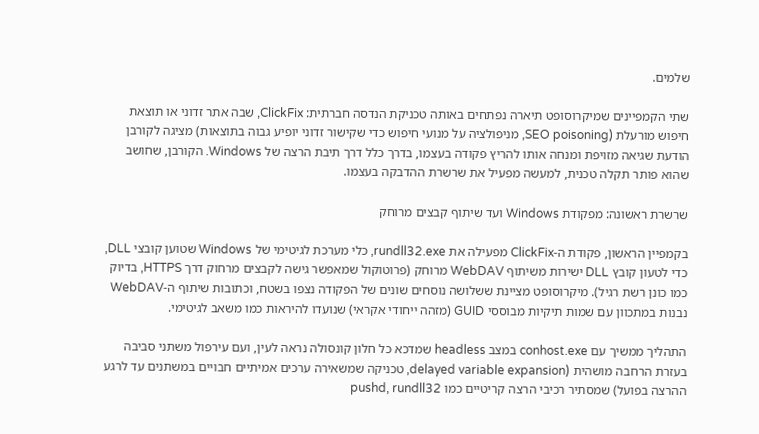שלמים.

שתי הקמפיינים שמיקרוסופט תיארה נפתחים באותה טכניקת הנדסה חברתית: ClickFix, שבה אתר זדוני או תוצאת חיפוש מורעלת (SEO poisoning, מניפולציה על מנועי חיפוש כדי שקישור זדוני יופיע גבוה בתוצאות) מציגה לקורבן הודעת שגיאה מזויפת ומנחה אותו להריץ פקודה בעצמו, בדרך כלל דרך תיבת הרצה של Windows. הקורבן, שחושב שהוא פותר תקלה טכנית, למעשה מפעיל את שרשרת ההדבקה בעצמו.

שרשרת ראשונה: מפקודת Windows ועד שיתוף קבצים מרוחק

בקמפיין הראשון, פקודת ה-ClickFix מפעילה את rundll32.exe, כלי מערכת לגיטימי של Windows שטוען קובצי DLL, כדי לטעון קובץ DLL ישירות משיתוף WebDAV מרוחק (פרוטוקול שמאפשר גישה לקבצים מרחוק דרך HTTPS, בדיוק כמו כונן רשת רגיל). מיקרוסופט מציינת ששלושה נוסחים שונים של הפקודה נצפו בשטח, וכתובות שיתוף ה-WebDAV נבנות במתכוון עם שמות תיקיות מבוססי GUID (מזהה ייחודי אקראי) שנועדו להיראות כמו משאב לגיטימי.

התהליך ממשיך עם conhost.exe במצב headless שמדכא כל חלון קונסולה נראה לעין, ועם עירפול משתני סביבה בעזרת הרחבה מושהית (delayed variable expansion, טכניקה שמשאירה ערכים אמיתיים חבויים במשתנים עד לרגע ההרצה בפועל) שמסתיר רכיבי הרצה קריטיים כמו pushd, rundll32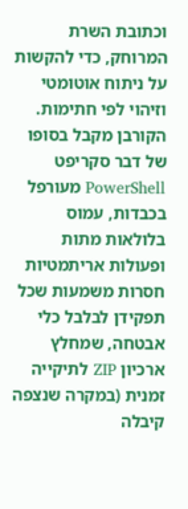וכתובת השרת המרוחק, כדי להקשות על ניתוח אוטומטי וזיהוי לפי חתימות. הקורבן מקבל בסופו של דבר סקריפט PowerShell מעורפל בכבדות, עמוס בלולאות מתות ופעולות אריתמטיות חסרות משמעות שכל תפקידן לבלבל כלי אבטחה, שמחלץ ארכיון ZIP לתיקייה זמנית (במקרה שנצפה קיבלה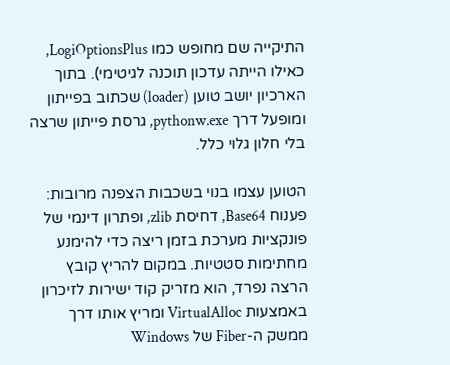התיקייה שם מחופש כמו LogiOptionsPlus, כאילו הייתה עדכון תוכנה לגיטימי). בתוך הארכיון יושב טוען (loader) שכתוב בפייתון ומופעל דרך pythonw.exe, גרסת פייתון שרצה בלי חלון גלוי כלל.

הטוען עצמו בנוי בשכבות הצפנה מרובות: פענוח Base64, דחיסת zlib, ופתרון דינמי של פונקציות מערכת בזמן ריצה כדי להימנע מחתימות סטטיות. במקום להריץ קובץ הרצה נפרד, הוא מזריק קוד ישירות לזיכרון באמצעות VirtualAlloc ומריץ אותו דרך ממשק ה-Fiber של Windows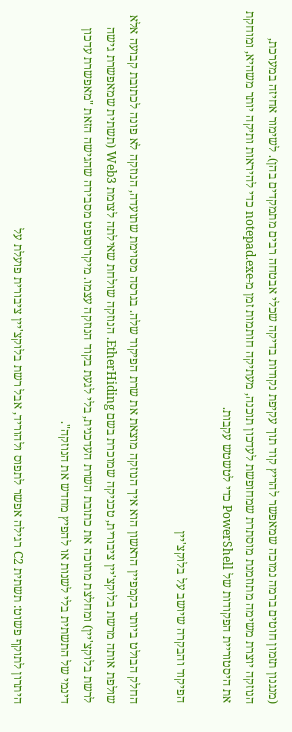(מנגנון תזמון חוטים ברמה נמוכה שמאפשר להריץ קוד תוך עקיפת נקודות בדיקה שכלי אבטחה רבים מתמקדים בהן). לשימור אחיזה במערכת, הנוזקה יוצרת משימה מתוזמנת מוסתרת שמחופשת לעדכון תוכנה, מעתיקה חותמות זמן מ-notepad.exe כדי להיראות ותיקה יותר משהיא, ומוחקת את היסטוריית הפקודות של PowerShell כדי לטשטש עקבות.

הפיקוד והבקרה שיושב על בלוקצ'יין

החלק הבולט ביותר בקמפיין הראשון הוא איך הנוזקה מוצאת את שרת הפיקוד שלה. בגרסה מסוימת שתועדה, הנוזקה לא פונה לכתובת קבועה אלא שולפת אותה מרשת בלוקצ'יין ציבורית, טכניקה שמוכרת בשם EtherHiding. הנוזקה שולחת שאילתה לצומת Web3 (תשתית שמאפשרת גישה לרשת בלוקצ'יין) ומחלצת מתוכה את כתובת השרת העדכנית, בלי לגעת בקוד הנוזקה עצמו. מיקרוסופט מסבירה שהגישה הזאת "מאפשרת עדכון דינמי של התשתית בלי לשנות או להפיץ מחדש את הנוזקה".

היתרון לתוקף פשוט: תשתית C2 רגילה אפשר לתפוס ולהוריד, אבל רשת בלוקצ'יין ציבורית פועלת על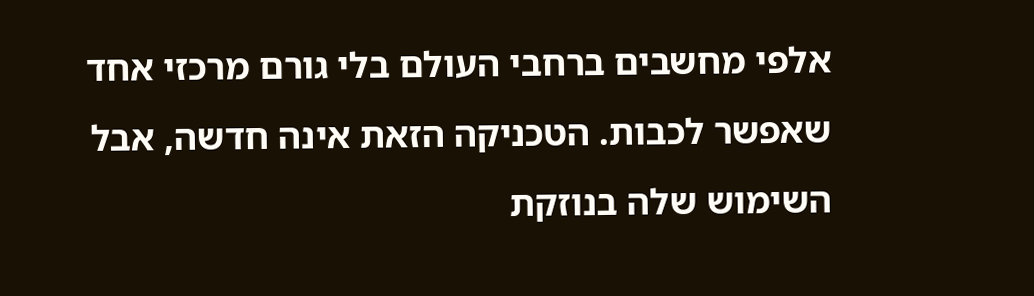אלפי מחשבים ברחבי העולם בלי גורם מרכזי אחד שאפשר לכבות. הטכניקה הזאת אינה חדשה, אבל השימוש שלה בנוזקת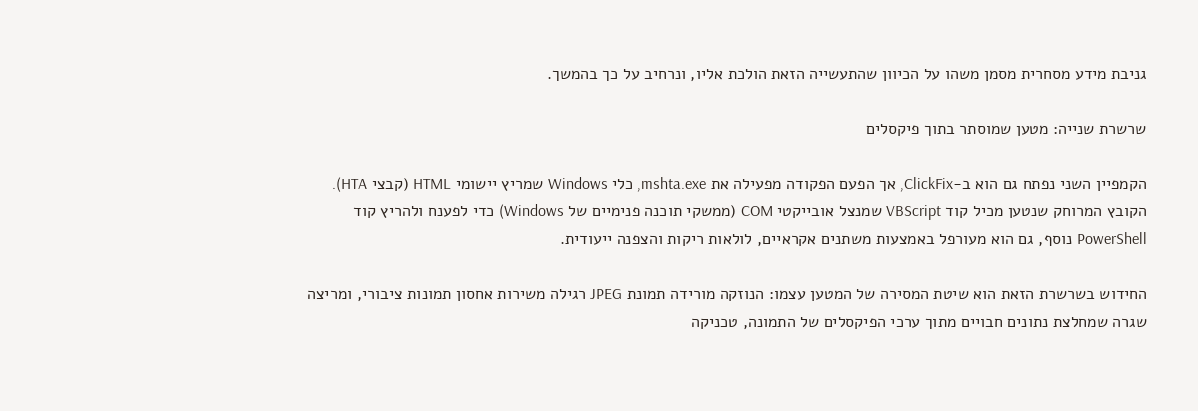גניבת מידע מסחרית מסמן משהו על הכיוון שהתעשייה הזאת הולכת אליו, ונרחיב על כך בהמשך.

שרשרת שנייה: מטען שמוסתר בתוך פיקסלים

הקמפיין השני נפתח גם הוא ב-ClickFix, אך הפעם הפקודה מפעילה את mshta.exe, כלי Windows שמריץ יישומי HTML (קבצי HTA). הקובץ המרוחק שנטען מכיל קוד VBScript שמנצל אובייקטי COM (ממשקי תוכנה פנימיים של Windows) כדי לפענח ולהריץ קוד PowerShell נוסף, גם הוא מעורפל באמצעות משתנים אקראיים, לולאות ריקות והצפנה ייעודית.

החידוש בשרשרת הזאת הוא שיטת המסירה של המטען עצמו: הנוזקה מורידה תמונת JPEG רגילה משירות אחסון תמונות ציבורי, ומריצה שגרה שמחלצת נתונים חבויים מתוך ערכי הפיקסלים של התמונה, טכניקה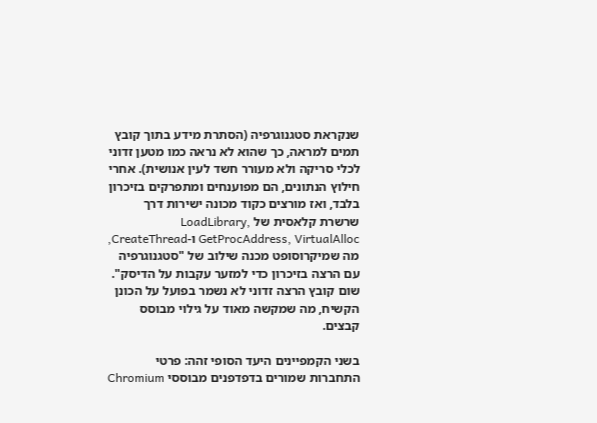שנקראת סטגנוגרפיה (הסתרת מידע בתוך קובץ תמים למראה, כך שהוא לא נראה כמו מטען זדוני לכלי סריקה ולא מעורר חשד לעין אנושית). אחרי חילוץ הנתונים, הם מפוענחים ומתפרקים בזיכרון בלבד, ואז מורצים כקוד מכונה ישירות דרך שרשרת קלאסית של LoadLibrary, GetProcAddress, VirtualAlloc ו-CreateThread, מה שמיקרוסופט מכנה שילוב של "סטגנוגרפיה עם הרצה בזיכרון כדי למזער עקבות על הדיסק". שום קובץ הרצה זדוני לא נשמר בפועל על הכונן הקשיח, מה שמקשה מאוד על גילוי מבוסס קבצים.

בשני הקמפיינים היעד הסופי זהה: פרטי התחברות שמורים בדפדפנים מבוססי Chromium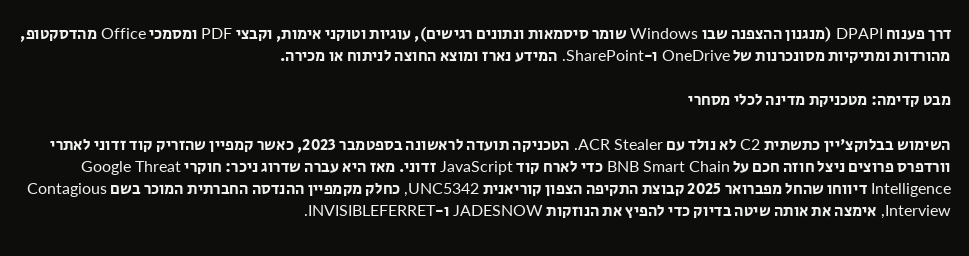דרך פענוח DPAPI (מנגנון ההצפנה שבו Windows שומר סיסמאות ונתונים רגישים), עוגיות וטוקני אימות, וקבצי PDF ומסמכי Office מהדסקטופ, מהורדות ומתיקיות מסונכרנות של OneDrive ו-SharePoint. המידע נארז ומוצא החוצה לניתוח או מכירה.

מבט קדימה: מטכניקת מדינה לכלי מסחרי

השימוש בבלוקצ'יין כתשתית C2 לא נולד עם ACR Stealer. הטכניקה תועדה לראשונה בספטמבר 2023, כאשר קמפיין שהזריק קוד זדוני לאתרי וורדפרס פרוצים ניצל חוזה חכם על BNB Smart Chain כדי לארח קוד JavaScript זדוני. מאז היא עברה שדרוג ניכר: חוקרי Google Threat Intelligence דיווחו שהחל מפברואר 2025 קבוצת התקיפה הצפון קוריאנית UNC5342, כחלק מקמפיין ההנדסה החברתית המוכר בשם Contagious Interview, אימצה את אותה שיטה בדיוק כדי להפיץ את הנוזקות JADESNOW ו-INVISIBLEFERRET.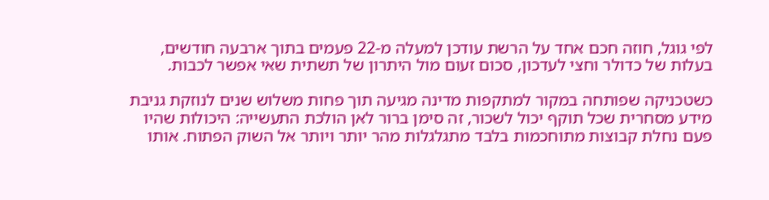לפי גוגל, חוזה חכם אחד על הרשת עודכן למעלה מ-22 פעמים בתוך ארבעה חודשים, בעלות של כדולר וחצי לעדכון, סכום זעום מול היתרון של תשתית שאי אפשר לכבות.

כשטכניקה שפותחה במקור למתקפות מדינה מגיעה תוך פחות משלוש שנים לנוזקת גניבת מידע מסחרית שכל תוקף יכול לשכור, זה סימן ברור לאן הולכת התעשייה: היכולות שהיו פעם נחלת קבוצות מתוחכמות בלבד מתגלגלות מהר יותר ויותר אל השוק הפתוח. אותו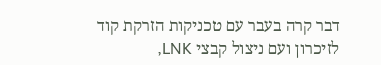דבר קרה בעבר עם טכניקות הזרקת קוד לזיכרון ועם ניצול קבצי LNK,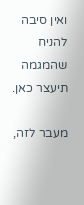ואין סיבה להניח שהמגמה תיעצר כאן.

מעבר לזה,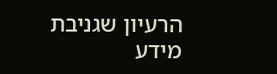הרעיון שגניבת מידע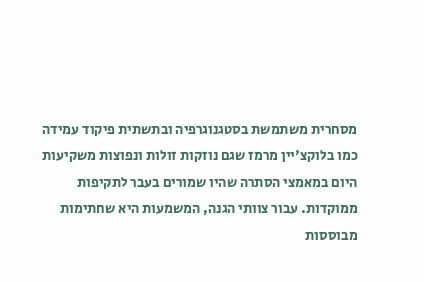מסחרית משתמשת בסטגנוגרפיה ובתשתית פיקוד עמידה כמו בלוקצ'יין מרמז שגם נוזקות זולות ונפוצות משקיעות היום במאמצי הסתרה שהיו שמורים בעבר לתקיפות ממוקדות. עבור צוותי הגנה, המשמעות היא שחתימות מבוססות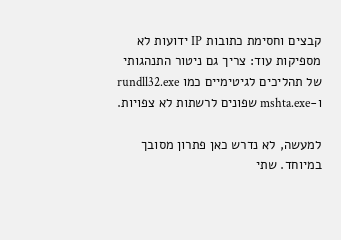קבצים וחסימת כתובות IP ידועות לא מספיקות עוד: צריך גם ניטור התנהגותי של תהליכים לגיטימיים כמו rundll32.exe ו-mshta.exe שפונים לרשתות לא צפויות.

למעשה, לא נדרש כאן פתרון מסובך במיוחד. שתי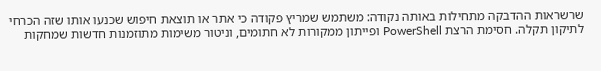שרשראות ההדבקה מתחילות באותה נקודה: משתמש שמריץ פקודה כי אתר או תוצאת חיפוש שכנעו אותו שזה הכרחי לתיקון תקלה. חסימת הרצת PowerShell ופייתון ממקורות לא חתומים, וניטור משימות מתוזמנות חדשות שמחקות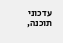עדכוני תוכנה,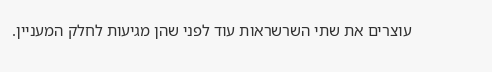עוצרים את שתי השרשראות עוד לפני שהן מגיעות לחלק המעניין.